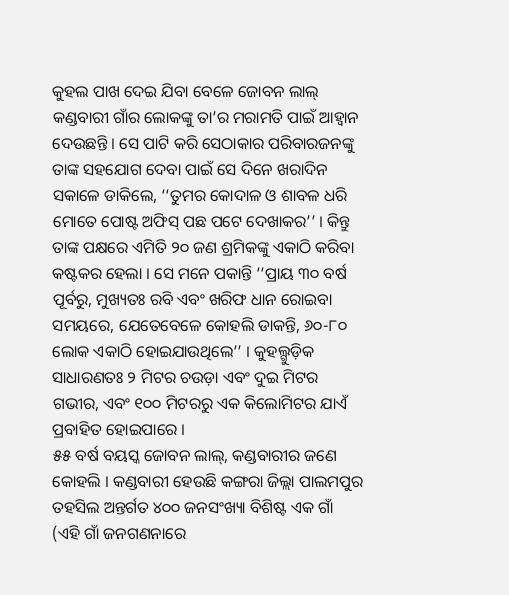କୁହଲ ପାଖ ଦେଇ ଯିବା ବେଳେ ଜୋବନ ଲାଲ୍ କଣ୍ଡବାରୀ ଗାଁର ଲୋକଙ୍କୁ ତା’ର ମରାମତି ପାଇଁ ଆହ୍ୱାନ ଦେଉଛନ୍ତି । ସେ ପାଟି କରି ସେଠାକାର ପରିବାରଜନଙ୍କୁ ତାଙ୍କ ସହଯୋଗ ଦେବା ପାଇଁ ସେ ଦିନେ ଖରାଦିନ ସକାଳେ ଡାକିଲେ, ‘‘ତୁମର କୋଦାଳ ଓ ଶାବଳ ଧରି ମୋତେ ପୋଷ୍ଟ ଅଫିସ୍ ପଛ ପଟେ ଦେଖାକର’’ । କିନ୍ତୁ ତାଙ୍କ ପକ୍ଷରେ ଏମିତି ୨୦ ଜଣ ଶ୍ରମିକଙ୍କୁ ଏକାଠି କରିବା କଷ୍ଟକର ହେଲା । ସେ ମନେ ପକାନ୍ତି ‘‘ପ୍ରାୟ ୩୦ ବର୍ଷ ପୂର୍ବରୁ, ମୁଖ୍ୟତଃ ରବି ଏବଂ ଖରିଫ ଧାନ ରୋଇବା ସମୟରେ, ଯେତେବେଳେ କୋହଲି ଡାକନ୍ତି, ୬୦-୮୦ ଲୋକ ଏକାଠି ହୋଇଯାଉଥିଲେ’’ । କୁହଲ୍ଗୁଡ଼ିକ ସାଧାରଣତଃ ୨ ମିଟର ଚଉଡ଼ା ଏବଂ ଦୁଇ ମିଟର ଗଭୀର, ଏବଂ ୧୦୦ ମିଟରରୁ ଏକ କିଲୋମିଟର ଯାଏଁ ପ୍ରବାହିତ ହୋଇପାରେ ।
୫୫ ବର୍ଷ ବୟସ୍କ ଜୋବନ ଲାଲ୍, କଣ୍ଡବାରୀର ଜଣେ କୋହଲି । କଣ୍ଡବାରୀ ହେଉଛି କଙ୍ଗରା ଜିଲ୍ଲା ପାଲମପୁର ତହସିଲ ଅନ୍ତର୍ଗତ ୪୦୦ ଜନସଂଖ୍ୟା ବିଶିଷ୍ଟ ଏକ ଗାଁ (ଏହି ଗାଁ ଜନଗଣନାରେ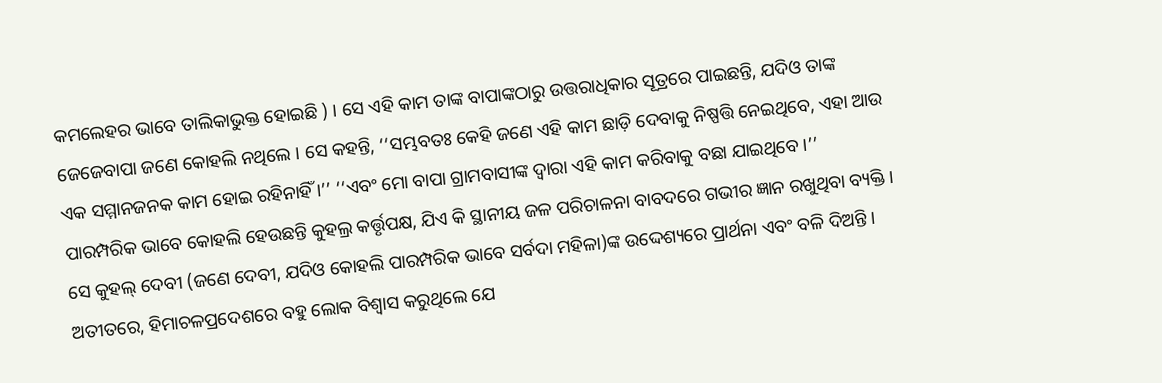କମଲେହର ଭାବେ ତାଲିକାଭୁକ୍ତ ହୋଇଛି ) । ସେ ଏହି କାମ ତାଙ୍କ ବାପାଙ୍କଠାରୁ ଉତ୍ତରାଧିକାର ସୂତ୍ରରେ ପାଇଛନ୍ତି, ଯଦିଓ ତାଙ୍କ ଜେଜେବାପା ଜଣେ କୋହଲି ନଥିଲେ । ସେ କହନ୍ତି, ‘‘ସମ୍ଭବତଃ କେହି ଜଣେ ଏହି କାମ ଛାଡ଼ି ଦେବାକୁ ନିଷ୍ପତ୍ତି ନେଇଥିବେ, ଏହା ଆଉ ଏକ ସମ୍ମାନଜନକ କାମ ହୋଇ ରହିନାହିଁ ।’’ ‘‘ଏବଂ ମୋ ବାପା ଗ୍ରାମବାସୀଙ୍କ ଦ୍ୱାରା ଏହି କାମ କରିବାକୁ ବଛା ଯାଇଥିବେ ।’’
ପାରମ୍ପରିକ ଭାବେ କୋହଲି ହେଉଛନ୍ତି କୁହଲ୍ର କର୍ତ୍ତୃପକ୍ଷ, ଯିଏ କି ସ୍ଥାନୀୟ ଜଳ ପରିଚାଳନା ବାବଦରେ ଗଭୀର ଜ୍ଞାନ ରଖୁଥିବା ବ୍ୟକ୍ତି । ସେ କୁହଲ୍ ଦେବୀ (ଜଣେ ଦେବୀ, ଯଦିଓ କୋହଲି ପାରମ୍ପରିକ ଭାବେ ସର୍ବଦା ମହିଳା)ଙ୍କ ଉଦ୍ଦେଶ୍ୟରେ ପ୍ରାର୍ଥନା ଏବଂ ବଳି ଦିଅନ୍ତି । ଅତୀତରେ, ହିମାଚଳପ୍ରଦେଶରେ ବହୁ ଲୋକ ବିଶ୍ୱାସ କରୁଥିଲେ ଯେ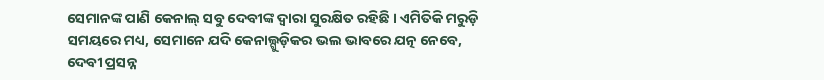ସେମାନଙ୍କ ପାଣି କେନାଲ୍ ସବୁ ଦେବୀଙ୍କ ଦ୍ୱାରା ସୁରକ୍ଷିତ ରହିଛି । ଏମିତିକି ମରୁଡ଼ି ସମୟରେ ମଧ୍ୟ, ସେମାନେ ଯଦି କେନାଲ୍ଗୁଡ଼ିକର ଭଲ ଭାବରେ ଯତ୍ନ ନେବେ, ଦେବୀ ପ୍ରସନ୍ନ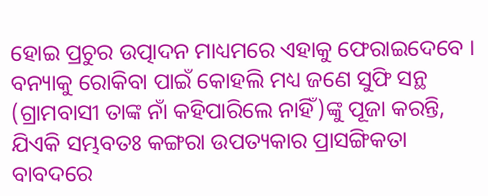ହୋଇ ପ୍ରଚୁର ଉତ୍ପାଦନ ମାଧ୍ୟମରେ ଏହାକୁ ଫେରାଇଦେବେ । ବନ୍ୟାକୁ ରୋକିବା ପାଇଁ କୋହଲି ମଧ୍ୟ ଜଣେ ସୁଫି ସନ୍ଥ (ଗ୍ରାମବାସୀ ତାଙ୍କ ନାଁ କହିପାରିଲେ ନାହିଁ)ଙ୍କୁ ପୂଜା କରନ୍ତି, ଯିଏକି ସମ୍ଭବତଃ କଙ୍ଗରା ଉପତ୍ୟକାର ପ୍ରାସଙ୍ଗିକତା ବାବଦରେ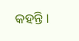କହନ୍ତି।